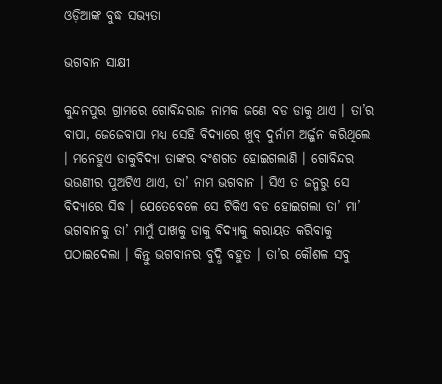ଓଡ଼ିଆଙ୍କ ବୁଦ୍ଧ ସଭ୍ୟତା

ଭଗବାନ ସାକ୍ଷୀ

କୁନ୍ଦନପୁର ଗ୍ରାମରେ ଗୋବିନ୍ଦରାଜ ନାମକ ଜଣେ ବଡ ଡାକୁ ଥାଏ । ତା’ର ବାପା, ଜେଜେବାପା ମଧ୍ୟ ସେହି ବିଦ୍ୟାରେ ଖୁବ୍ ଦୁର୍ନାମ ଅର୍ଜ୍ଜନ କରିଥିଲେ । ମନେହୁଏ ଡାକୁବିଦ୍ୟା ତାଙ୍କର ବଂଶଗତ ହୋଇଗଲାଣି । ଗୋବିନ୍ଦର ଭଉଣୀର ପୁଅଟିଏ ଥାଏ, ତା’ ନାମ ଭଗବାନ । ସିଏ ତ ଜନ୍ମରୁ ସେ ବିଦ୍ୟାରେ ସିଦ୍ଧ । ଯେତେବେଳେ ସେ ଟିକିଏ ବଡ ହୋଇଗଲା ତା’ ମା’ ଭଗବାନକୁ ତା’ ମାମୁଁ ପାଖକୁ ଡାକୁ ବିଦ୍ୟାକୁ କରାୟତ କରିବାକୁ ପଠାଇଦେଲା । କିନ୍ତୁ ଭଗବାନର ବୁଦ୍ଧି ବହୁତ । ତା’ର କୌଶଳ ସବୁ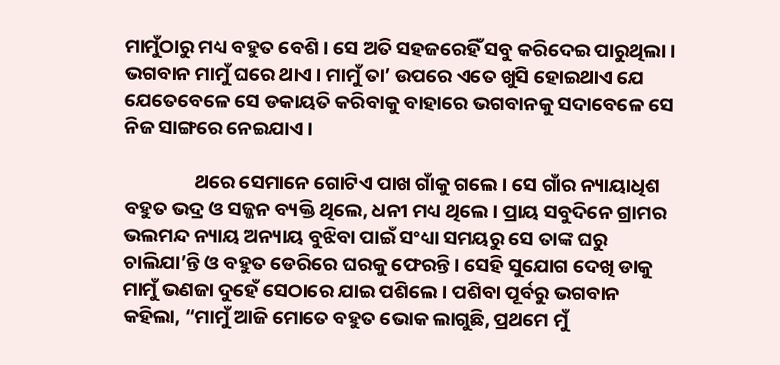ମାମୁଁଠାରୁ ମଧ୍ୟ ବହୁତ ବେଶି । ସେ ଅତି ସହଜରେହିଁ ସବୁ କରିଦେଇ ପାରୁଥିଲା । ଭଗବାନ ମାମୁଁ ଘରେ ଥାଏ । ମାମୁଁ ତା’ ଉପରେ ଏତେ ଖୁସି ହୋଇଥାଏ ଯେ ଯେତେବେଳେ ସେ ଡକାୟତି କରିବାକୁ ବାହାରେ ଭଗବାନକୁ ସଦାବେଳେ ସେ ନିଜ ସାଙ୍ଗରେ ନେଇଯାଏ ।

                ଥରେ ସେମାନେ ଗୋଟିଏ ପାଖ ଗାଁକୁ ଗଲେ । ସେ ଗାଁର ନ୍ୟାୟାଧିଶ ବହୁତ ଭଦ୍ର ଓ ସଜ୍ଜନ ବ୍ୟକ୍ତି ଥିଲେ, ଧନୀ ମଧ୍ୟ ଥିଲେ । ପ୍ରାୟ ସବୁଦିନେ ଗ୍ରାମର ଭଲମନ୍ଦ ନ୍ୟାୟ ଅନ୍ୟାୟ ବୁଝିବା ପାଇଁ ସଂଧ୍ୟା ସମୟରୁ ସେ ତାଙ୍କ ଘରୁ ଚାଲିଯା’ନ୍ତି ଓ ବହୁତ ଡେରିରେ ଘରକୁ ଫେରନ୍ତି । ସେହି ସୁଯୋଗ ଦେଖି ଡାକୁ ମାମୁଁ ଭଣଜା ଦୁହେଁ ସେଠାରେ ଯାଇ ପଶିଲେ । ପଶିବା ପୂର୍ବରୁ ଭଗବାନ କହିଲା, “ମାମୁଁ ଆଜି ମୋତେ ବହୁତ ଭୋକ ଲାଗୁଛି, ପ୍ରଥମେ ମୁଁ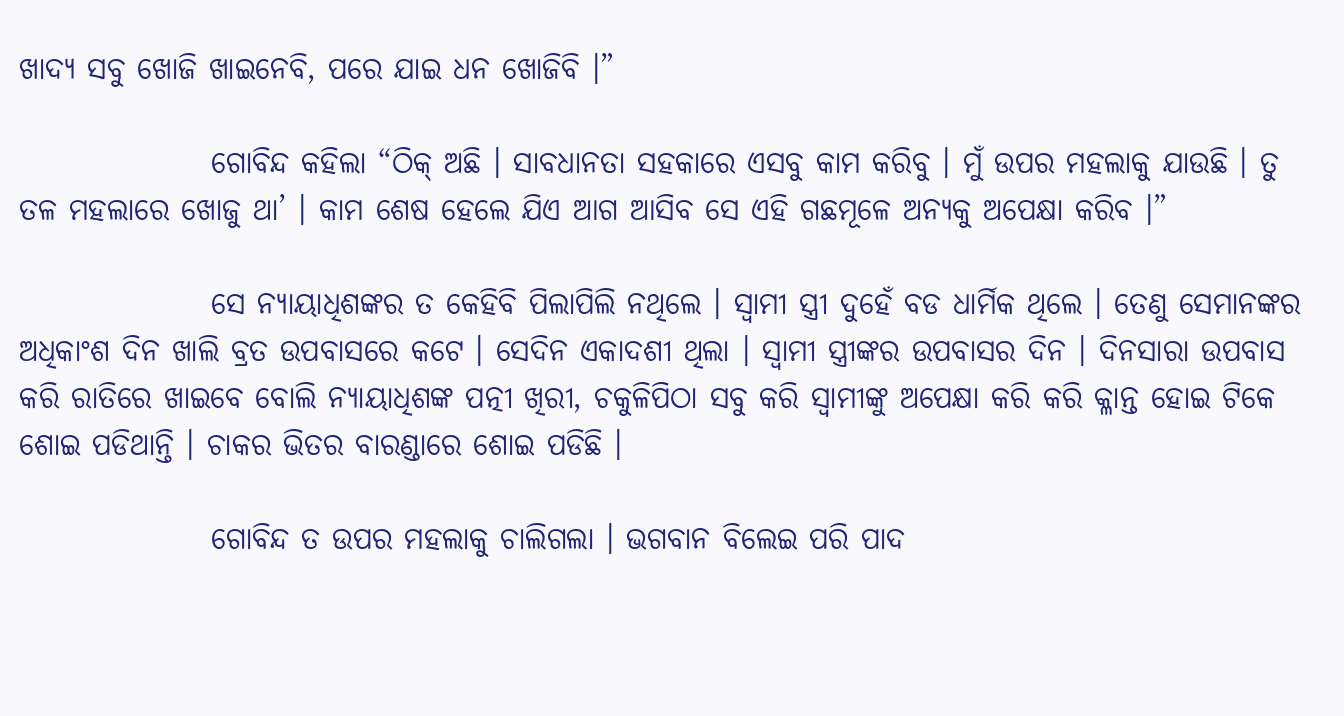ଖାଦ୍ୟ ସବୁ ଖୋଜି ଖାଇନେବି, ପରେ ଯାଇ ଧନ ଖୋଜିବି ।”

                ଗୋବିନ୍ଦ କହିଲା “ଠିକ୍ ଅଛି । ସାବଧାନତା ସହକାରେ ଏସବୁ କାମ କରିବୁ । ମୁଁ ଉପର ମହଲାକୁ ଯାଉଛି । ତୁ ତଳ ମହଲାରେ ଖୋଜୁ ଥା’ । କାମ ଶେଷ ହେଲେ ଯିଏ ଆଗ ଆସିବ ସେ ଏହି ଗଛମୂଳେ ଅନ୍ୟକୁ ଅପେକ୍ଷା କରିବ ।”

                ସେ ନ୍ୟାୟାଧିଶଙ୍କର ତ କେହିବି ପିଲାପିଲି ନଥିଲେ । ସ୍ୱାମୀ ସ୍ତ୍ରୀ ଦୁହେଁ ବଡ ଧାର୍ମିକ ଥିଲେ । ତେଣୁ ସେମାନଙ୍କର ଅଧିକାଂଶ ଦିନ ଖାଲି ବ୍ରତ ଉପବାସରେ କଟେ । ସେଦିନ ଏକାଦଶୀ ଥିଲା । ସ୍ୱାମୀ ସ୍ତ୍ରୀଙ୍କର ଉପବାସର ଦିନ । ଦିନସାରା ଉପବାସ କରି ରାତିରେ ଖାଇବେ ବୋଲି ନ୍ୟାୟାଧିଶଙ୍କ ପତ୍ନୀ ଖିରୀ, ଚକୁଳିପିଠା ସବୁ କରି ସ୍ୱାମୀଙ୍କୁ ଅପେକ୍ଷା କରି କରି କ୍ଳାନ୍ତ ହୋଇ ଟିକେ ଶୋଇ ପଡିଥାନ୍ତି । ଚାକର ଭିତର ବାରଣ୍ଡାରେ ଶୋଇ ପଡିଛି ।

                ଗୋବିନ୍ଦ ତ ଉପର ମହଲାକୁ ଚାଲିଗଲା । ଭଗବାନ ବିଲେଇ ପରି ପାଦ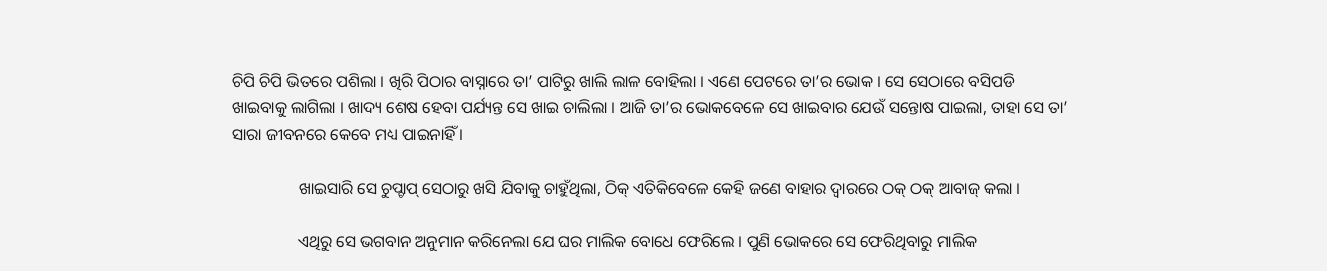ଚିପି ଚିପି ଭିତରେ ପଶିଲା । ଖିରି ପିଠାର ବାସ୍ନାରେ ତା’ ପାଟିରୁ ଖାଲି ଲାଳ ବୋହିଲା । ଏଣେ ପେଟରେ ତା’ର ଭୋକ । ସେ ସେଠାରେ ବସିପଡି ଖାଇବାକୁ ଲାଗିଲା । ଖାଦ୍ୟ ଶେଷ ହେବା ପର୍ଯ୍ୟନ୍ତ ସେ ଖାଇ ଚାଲିଲା । ଆଜି ତା’ର ଭୋକବେଳେ ସେ ଖାଇବାର ଯେଉଁ ସନ୍ତୋଷ ପାଇଲା, ତାହା ସେ ତା’ ସାରା ଜୀବନରେ କେବେ ମଧ୍ୟ ପାଇନାହିଁ ।

                ଖାଇସାରି ସେ ଚୁପ୍ଚାପ୍ ସେଠାରୁ ଖସି ଯିବାକୁ ଚାହୁଁଥିଲା, ଠିକ୍ ଏତିକିବେଳେ କେହି ଜଣେ ବାହାର ଦ୍ୱାରରେ ଠକ୍ ଠକ୍ ଆବାଜ୍ କଲା ।

                ଏଥିରୁ ସେ ଭଗବାନ ଅନୁମାନ କରିନେଲା ଯେ ଘର ମାଲିକ ବୋଧେ ଫେରିଲେ । ପୁଣି ଭୋକରେ ସେ ଫେରିଥିବାରୁ ମାଲିକ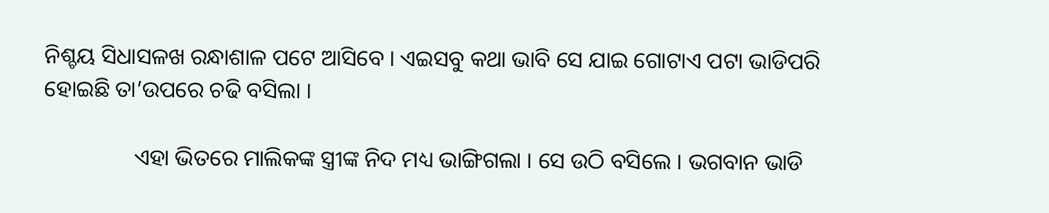ନିଶ୍ଚୟ ସିଧାସଳଖ ରନ୍ଧାଶାଳ ପଟେ ଆସିବେ । ଏଇସବୁ କଥା ଭାବି ସେ ଯାଇ ଗୋଟାଏ ପଟା ଭାଡିପରି ହୋଇଛି ତା’ଉପରେ ଚଢି ବସିଲା ।

                ଏହା ଭିତରେ ମାଲିକଙ୍କ ସ୍ତ୍ରୀଙ୍କ ନିଦ ମଧ୍ୟ ଭାଙ୍ଗିଗଲା । ସେ ଉଠି ବସିଲେ । ଭଗବାନ ଭାଡି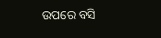ଉପରେ ବସି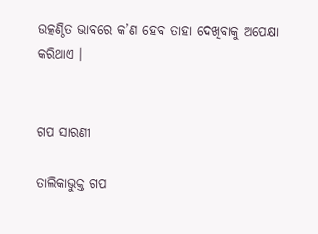ଉତ୍କଣ୍ଠିତ ଭାବରେ କ’ଣ ହେବ ତାହା ଦେଖିବାକୁ ଅପେକ୍ଷା କରିଥାଏ ।


ଗପ ସାରଣୀ

ତାଲିକାଭୁକ୍ତ ଗପ